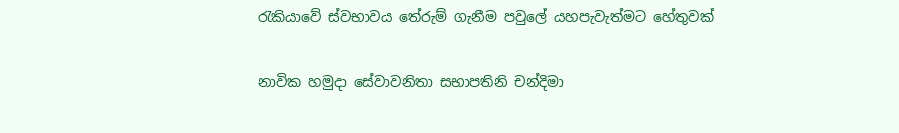රැකියාවේ ස්වභාවය තේරුම් ගැනීම පවුලේ යහපැවැත්මට හේතුවක්

නාවික හමුදා සේවාවනිතා සභාපතිනි චන්දිමා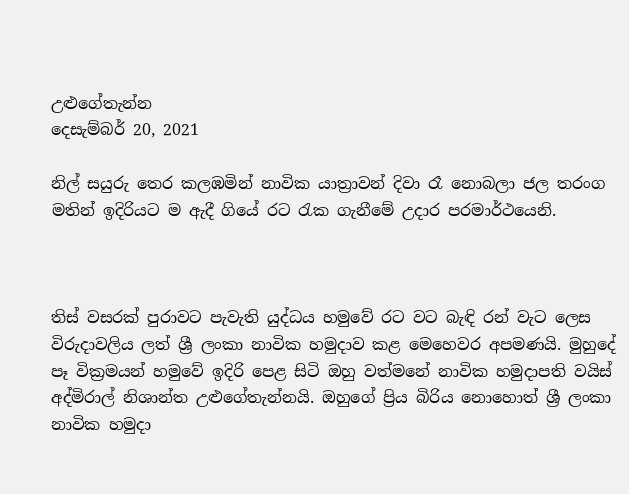උළුගේතැන්න
දෙසැම්බර් 20, 2021

නිල් සයුරු තෙර කලඹමින් නාවික යාත්‍රාවන් දිවා රෑ නොබලා ජල තරංග මතින් ඉදිරියට ම ඇදී ගියේ රට රැක ගැනීමේ උදාර පරමාර්ථයෙනි.



තිස් වසරක් පුරාවට පැවැති යුද්ධය හමුවේ රට වට බැඳි රන් වැට ලෙස විරුදාවලිය ලත් ශ්‍රී ලංකා නාවික හමුදාව කළ මෙහෙවර අපමණයි. මුහුදේ පෑ වික්‍රමයන් හමුවේ ඉදිරි පෙළ සිටි ඔහු වත්මනේ නාවික හමුදාපති වයිස් අද්මිරාල් නිශාන්ත උළුගේතැන්නයි. ඔහුගේ ප්‍රිය බිරිය නොහොත් ශ්‍රී ලංකා නාවික හමුදා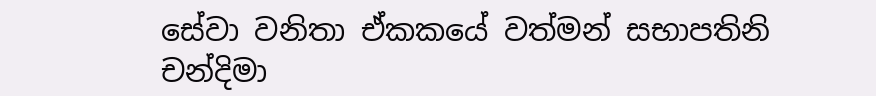සේවා වනිතා ඒකකයේ වත්මන් සභාපතිනි චන්දිමා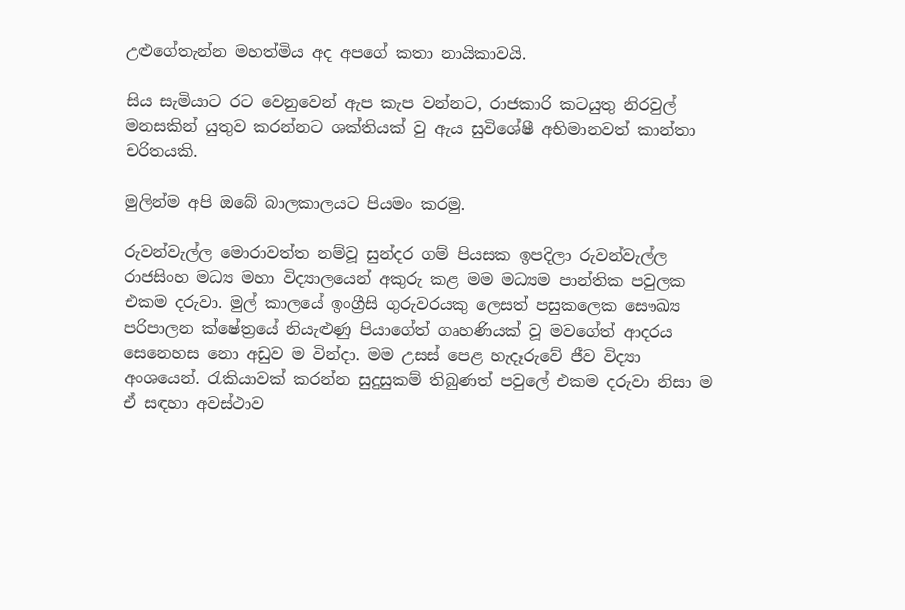උළුගේතැන්න මහත්මිය අද අපගේ කතා නායිකාවයි.

සිය සැමියාට රට වෙනුවෙන් ඇප කැප වන්නට, රාජකාරි කටයුතු නිරවුල් මනසකින් යුතුව කරන්නට ශක්තියක් වු ඇය සුවිශේෂී අභිමානවත් කාන්තා චරිතයකි.

මුලින්ම අපි ඔබේ බාලකාලයට පියමං කරමු.

රුවන්වැල්ල මොරාවත්ත නම්වූ සුන්දර ගම් පියසක ඉපදිලා රුවන්වැල්ල රාජසිංහ මධ්‍ය මහා විද්‍යාලයෙන් අකුරු කළ මම මධ්‍යම පාන්තික පවුලක එකම දරුවා. මුල් කාලයේ ඉංග්‍රීසි ගුරුවරයකු ලෙසත් පසුකලෙක සෞඛ්‍ය පරිපාලන ක්ෂේත්‍රයේ නියැළුණු පියාගේත් ගෘහණියක් වූ මවගේත් ආදරය සෙනෙහස නො අඩුව ම වින්දා. මම උසස් පෙළ හැදෑරුවේ ජීව විද්‍යා අංශයෙන්. රැකියාවක් කරන්න සුදුසුකම් තිබුණත් පවුලේ එකම දරුවා නිසා ම ඒ සඳහා අවස්ථාව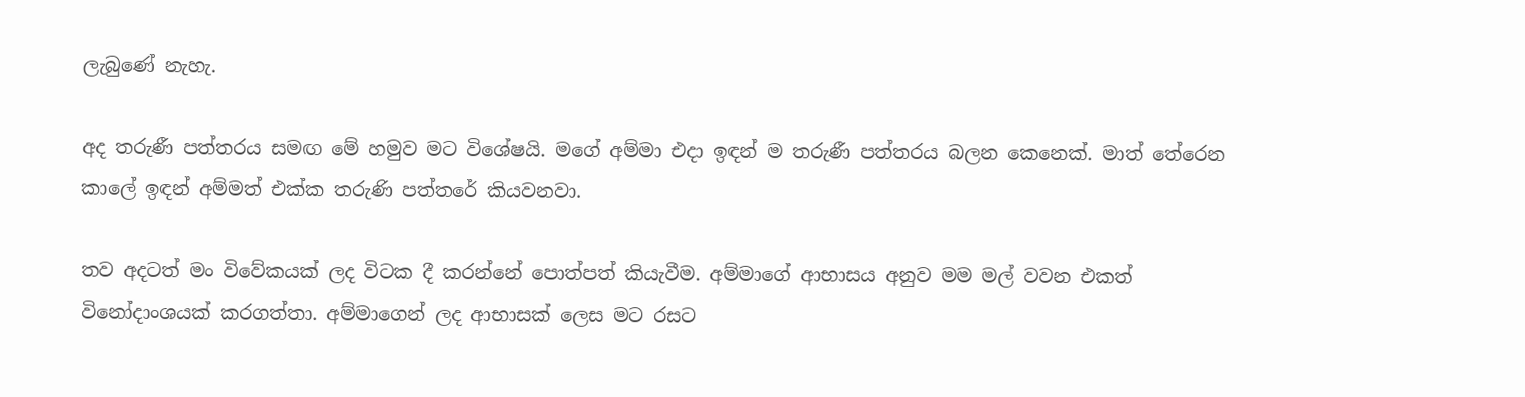ලැබුණේ නැහැ.

අද තරුණී පත්තරය සමඟ මේ හමුව මට විශේෂයි. මගේ අම්මා එදා ඉඳන් ම තරුණී පත්තරය බලන කෙනෙක්. මාත් තේරෙන කාලේ ඉඳන් අම්මත් එක්ක තරුණි පත්තරේ කියවනවා.

තව අදටත් මං විවේකයක් ලද විටක දී කරන්නේ පොත්පත් කියැවීම. අම්මාගේ ආභාසය අනුව මම මල් වවන එකත් විනෝදාංශයක් කරගත්තා. අම්මාගෙන් ලද ආභාසක් ලෙස මට රසට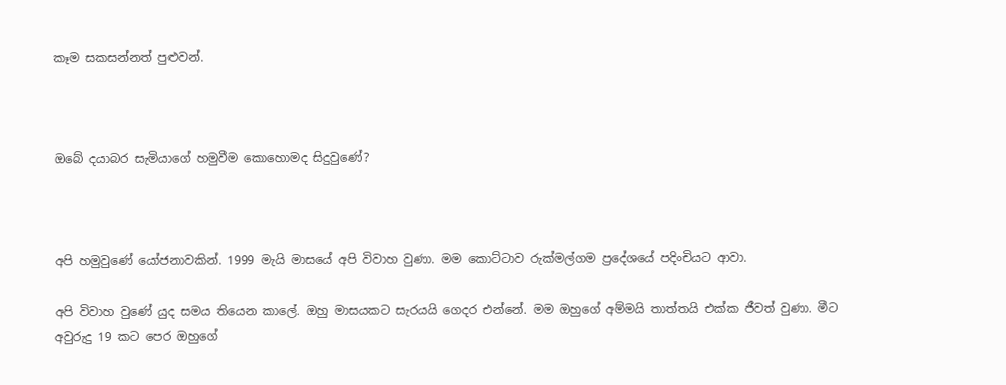කෑම සකසන්නත් පුළුවන්.



ඔබේ දයාබර සැමියාගේ හමුවීම කොහොමද සිදුවුණේ?



අපි හමුවුණේ යෝජනාවකින්. 1999 මැයි මාසයේ අපි විවාහ වුණා. මම කොට්ටාව රුක්මල්ගම ප්‍රදේශයේ පදිංචියට ආවා.

අපි විවාහ වුණේ යුද සමය තියෙන කාලේ. ඔහු මාසයකට සැරයයි ගෙදර එන්නේ. මම ඔහුගේ අම්මයි තාත්තයි එක්ක ජීවත් වුණා. මීට අවුරුදු 19 කට පෙර ඔහුගේ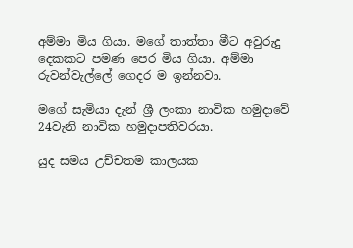අම්මා මිය ගියා. මගේ තාත්තා මීට අවුරුදු දෙකකට පමණ පෙර මිය ගියා. අම්මා රුවන්වැල්ලේ ගෙදර ම ඉන්නවා.

මගේ සැමියා දැන් ශ්‍රී ලංකා නාවික හමුදාවේ 24වැනි නාවික හමුදාපතිවරයා.

යුද සමය උච්චතම කාලයක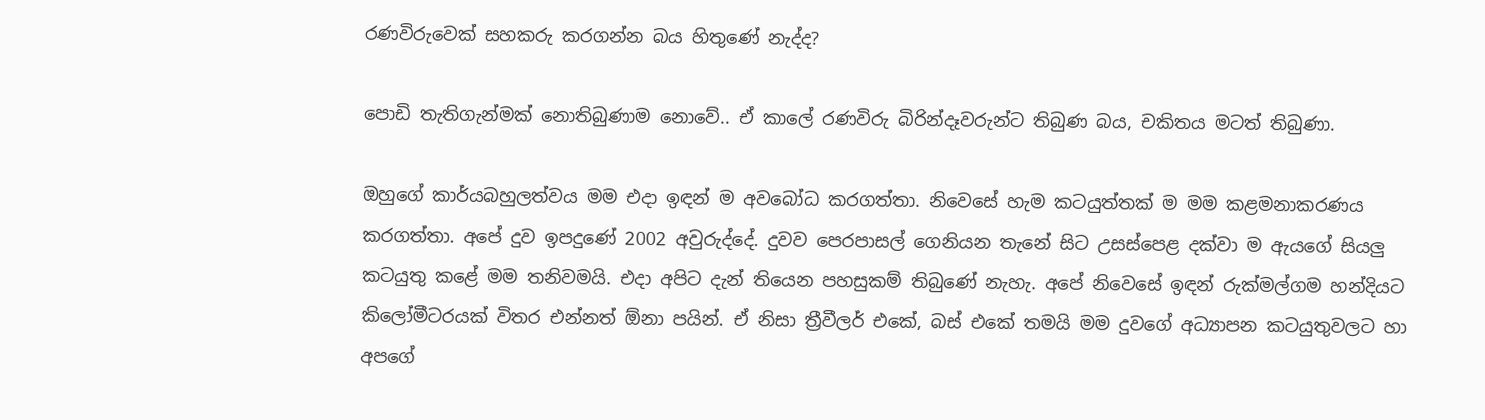රණවිරුවෙක් සහකරු කරගන්න බය හිතුණේ නැද්ද?

පොඩි තැතිගැන්මක් නොතිබුණාම නොවේ.. ඒ කාලේ රණවිරු බිරින්දෑවරුන්ට තිබුණ බය, චකිතය මටත් තිබුණා.

ඔහුගේ කාර්යබහුලත්වය මම එදා ඉඳන් ම අවබෝධ කරගත්තා. නිවෙසේ හැම කටයුත්තක් ම මම කළමනාකරණය කරගත්තා. අපේ දුව ඉපදුණේ 2002 අවුරුද්දේ. දුවව පෙරපාසල් ගෙනියන තැනේ සිට උසස්පෙළ දක්වා ම ඇයගේ සියලු කටයුතු කළේ මම තනිවමයි. එදා අපිට දැන් තියෙන පහසුකම් තිබුණේ නැහැ. අපේ නිවෙසේ ඉඳන් රුක්මල්ගම හන්දියට කිලෝමීටරයක් විතර එන්නත් ඕනා පයින්. ඒ නිසා ත්‍රීවීලර් එකේ, බස් එකේ තමයි මම දුවගේ අධ්‍යාපන කටයුතුවලට හා අපගේ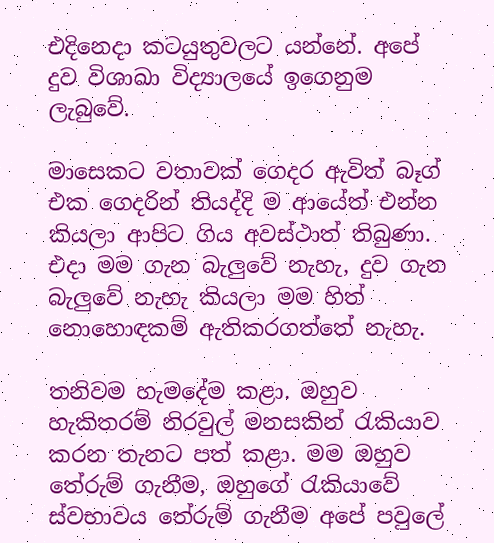එදිනෙදා කටයුතුවලට යන්නේ. අපේ දුව විශාඛා විද්‍යාලයේ ඉගෙනුම ලැබුවේ.

මාසෙකට වතාවක් ගෙදර ඇවිත් බෑග් එක ගෙදරින් තියද්දි ම ආයේත් එන්න කියලා ආපිට ගිය අවස්ථාත් තිබුණා. එදා මම ගැන බැලුවේ නැහැ, දුව ගැන බැලුවේ නැහැ කියලා මම හිත් නොහොඳකම් ඇතිකරගත්තේ නැහැ.

තනිවම හැමදේම කළා. ඔහුව හැකිතරම් නිරවුල් මනසකින් රැකියාව කරන තැනට පත් කළා. මම ඔහුව තේරුම් ගැනීම, ඔහුගේ රැකියාවේ ස්වභාවය තේරුම් ගැනීම අපේ පවුලේ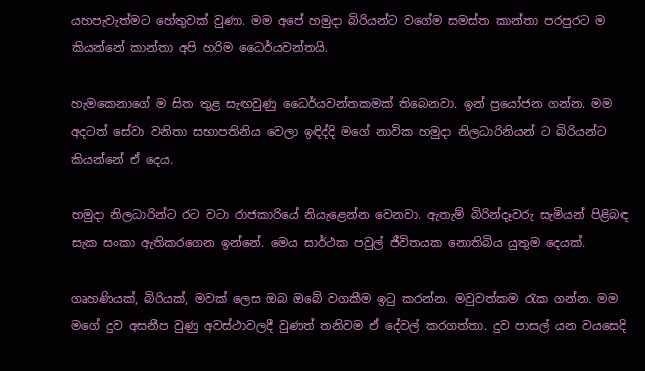යහපැවැත්මට හේතුවක් වුණා. මම අපේ හමුදා බිරියන්ට වගේම සමස්ත කාන්තා පරපුරට ම කියන්නේ කාන්තා අපි හරිම ධෛර්යවන්තයි.

හැමකෙනාගේ ම සිත තුළ සැඟවුණු ධෛර්යවන්තකමක් තිබෙනවා. ඉන් ප්‍රයෝජන ගන්න. මම අදටත් සේවා වනිතා සභාපතිනිය වෙලා ඉඳිද්දි මගේ නාවික හමුදා නිලධාරිනියන් ට බිරියන්ට කියන්නේ ඒ දෙය.

හමුදා නිලධාරින්ට රට වටා රාජකාරියේ නියැළෙන්න වෙනවා. ඇතැම් බිරින්දෑවරු සැමියන් පිළිබඳ සැක සංකා ඇතිකරගෙන ඉන්නේ. මෙය සාර්ථක පවුල් ජීවිතයක නොතිබිය යුතුම දෙයක්.

ගෘහණියක්, බිරියක්, මවක් ලෙස ඔබ ඔබේ වගකීම ඉටු කරන්න. මවුවත්කම රැක ගන්න. මම මගේ දුව අසනීප වුණු අවස්ථාවලදී වුණත් තනිවම ඒ දේවල් කරගත්තා. දුව පාසල් යන වයසෙදි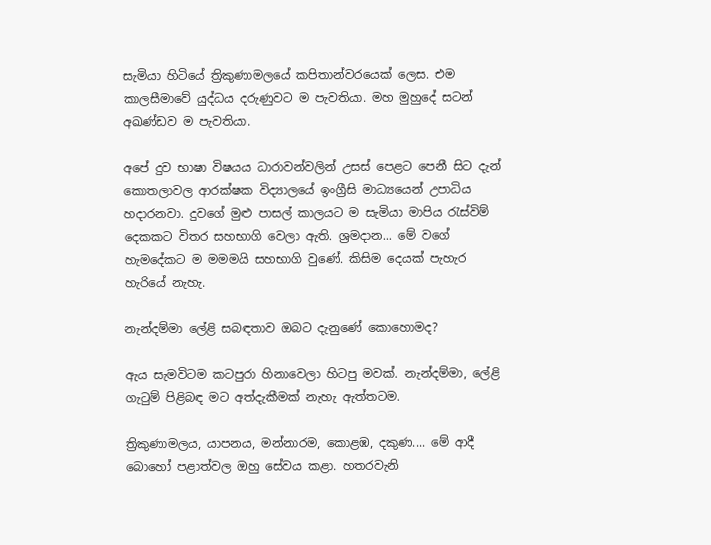සැමියා හිටියේ ත්‍රිකුණාමලයේ කපිතාන්වරයෙක් ලෙස. එම කාලසීමාවේ යුද්ධය දරුණුවට ම පැවතියා. මහ මුහුදේ සටන් අඛණ්ඩව ම පැවතියා.

අපේ දුව භාෂා විෂයය ධාරාවන්වලින් උසස් පෙළට පෙනී සිට දැන් කොතලාවල ආරක්ෂක විද්‍යාලයේ ඉංග්‍රීසි මාධ්‍යයෙන් උපාධිය හදාරනවා. දුවගේ මුළු පාසල් කාලයට ම සැමියා මාපිය රැස්විම් දෙකකට විතර සහභාගි වෙලා ඇති. ශ්‍රමදාන... මේ වගේ හැමදේකට ම මමමයි සහභාගි වුණේ. කිසිම දෙයක් පැහැර හැරියේ නැහැ.

නැන්දම්මා ලේළි සබඳතාව ඔබට දැනුණේ කොහොමද?

ඇය සැමවිටම කටපුරා හිනාවෙලා හිටපු මවක්. නැන්දම්මා, ලේළි ගැටුම් පිළිබඳ මට අත්දැකීමක් නැහැ ඇත්තටම.

ත්‍රිකුණාමලය, යාපනය, මන්නාරම, කොළඹ, දකුණ.... මේ ආදී බොහෝ පළාත්වල ඔහු සේවය කළා. හතරවැනි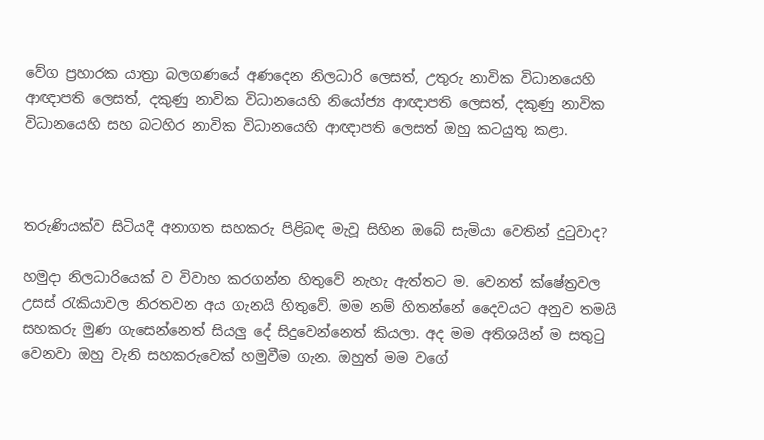වේග ප්‍රහාරක යාත්‍රා බලගණයේ අණදෙන නිලධාරි ලෙසත්, උතුරු නාවික විධානයෙහි ආඥාපති ලෙසත්, දකුණු නාවික විධානයෙහි නියෝජ්‍ය ආඥාපති ලෙසත්, දකුණු නාවික විධානයෙහි සහ බටහිර නාවික විධානයෙහි ආඥාපති ලෙසත් ඔහු කටයුතු කළා.



තරුණියක්ව සිටියදී අනාගත සහකරු පිළිබඳ මැවූ සිහින ඔබේ සැමියා වෙතින් දුටුවාද?

හමුදා නිලධාරියෙක් ව විවාහ කරගන්න හිතුවේ නැහැ ඇත්තට ම. වෙනත් ක්ෂේත්‍රවල උසස් රැකියාවල නිරතවන අය ගැනයි හිතුවේ. මම නම් හිතන්නේ දෛවයට අනුව තමයි සහකරු මුණ ගැසෙන්නෙත් සියලු දේ සිදුවෙන්නෙත් කියලා. අද මම අතිශයින් ම සතුටු වෙනවා ඔහු වැනි සහකරුවෙක් හමුවීම ගැන. ඔහුත් මම වගේ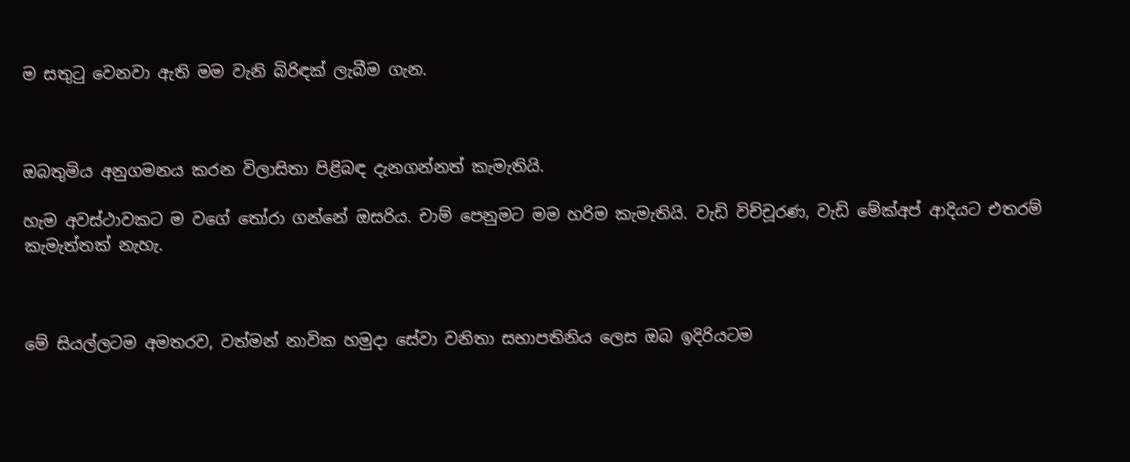ම සතුටු වෙනවා ඇති මම වැනි බිරිඳක් ලැබීම ගැන.



ඔබතුමිය අනුගමනය කරන විලාසිතා පිළිබඳ දැනගන්නත් කැමැතියි.

හැම අවස්ථාවකට ම වගේ තෝරා ගන්නේ ඔසරිය. චාම් පෙනුමට මම හරිම කැමැතියි. වැඩි විච්චූරණ, වැඩි මේක්අප් ආදියට එතරම් කැමැත්තක් නැහැ.



මේ සියල්ලටම අමතරව, වත්මන් නාවික හමුදා සේවා වනිතා සභාපතිනිය ලෙස ඔබ ඉදිරියටම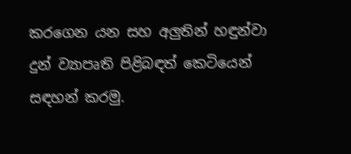කරගෙන යන සහ අලුතින් හඳුන්වා දුන් ව්‍යාපෘති පිළිබඳත් කෙටියෙන් සඳහන් කරමු.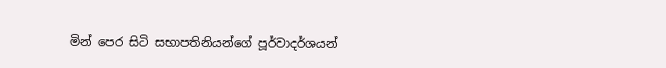මින් පෙර සිටි සභාපතිනියන්ගේ පූර්වාදර්ශයන්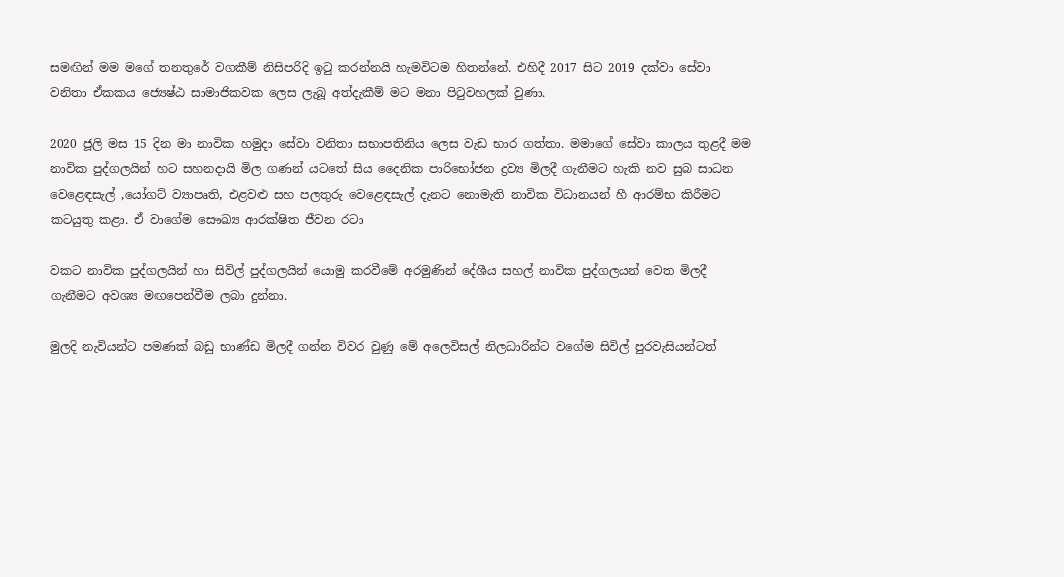සමඟින් මම මගේ තනතුරේ වගකීම් නිසිපරිදි ඉටු කරන්නයි හැමවිටම හිතන්නේ. එහිදී 2017 සිට 2019 දක්වා සේවා වනිතා ඒකකය ජ්‍යෙෂ්ඨ සාමාජිකවක ලෙස ලැබූ අත්දැකීම් මට මනා පිටුවහලක් වුණා.

2020 ජූලි මස 15 දින මා නාවික හමුදා සේවා වනිතා සභාපතිනිය ලෙස වැඩ භාර ගත්තා. මමාගේ සේවා කාලය තුළදී මම නාවික පුද්ගලයින් හට සහනදායි මිල ගණන් යටතේ සිය දෛනික පාරිභෝජන ද්‍රව්‍ය මිලදී ගැනීමට හැකි නව සුබ සාධන වෙළෙඳසැල් ,යෝගට් ව්‍යාපෘති, එළවළු සහ පලතුරු වෙළෙඳසැල් දැනට නොමැති නාවික විධානයන් හී ආරම්භ කිරීමට කටයුතු කළා. ඒ වාගේම සෞඛ්‍ය ආරක්ෂිත ජීවන රටා

වකට නාවික පුද්ගලයින් හා සිවිල් පුද්ගලයින් යොමු කරවීමේ අරමුණින් දේශීය සහල් නාවික පුද්ගලයන් වෙත මිලදී ගැනීමට අවශ්‍ය මඟපෙන්වීම ලබා දුන්නා.

මුලදි නැවියන්ට පමණක් බඩු භාණ්ඩ මිලදී ගන්න විවර වුණු මේ අලෙවිසල් නිලධාරින්ට වගේම සිවිල් පුරවැසියන්ටත්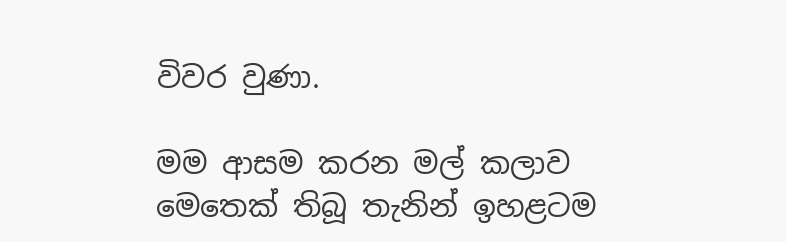විවර වුණා.

මම ආසම කරන මල් කලාව මෙතෙක් තිබූ තැනින් ඉහළටම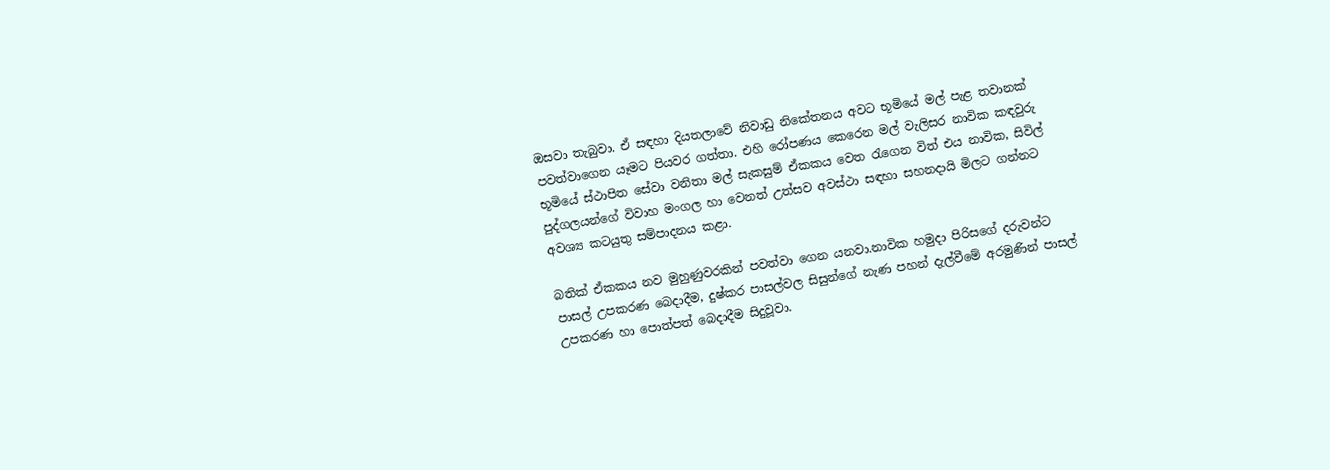ඔසවා තැබුවා. ඒ සඳහා දියතලාවේ නිවාඩු නිකේතනය අවට භූමියේ මල් පැළ තවානක් පවත්වාගෙන යෑමට පියවර ගත්තා. එහි රෝපණය කෙරෙන මල් වැලිසර නාවික කඳවුරු භූමියේ ස්ථාපිත සේවා වනිතා මල් සැකසුම් ඒකකය වෙත රැගෙන විත් එය නාවික, සිවිල් පුද්ගලයන්ගේ විවාහ මංගල හා වෙනත් උත්සව අවස්ථා සඳහා සහනදායි මිලට ගන්නට අවශ්‍ය කටයුතු සම්පාදනය කළා.

බතික් ඒකකය නව මුහුණුවරකින් පවත්වා ගෙන යනවා.නාවික හමුදා පිරිසගේ දරුවන්ට පාසල් උපකරණ බෙදාදීම, දුෂ්කර පාසල්වල සිසුන්ගේ නැණ පහන් දැල්වීමේ අරමුණින් පාසල් උපකරණ හා පොත්පත් බෙදාදීම සිදුවූවා.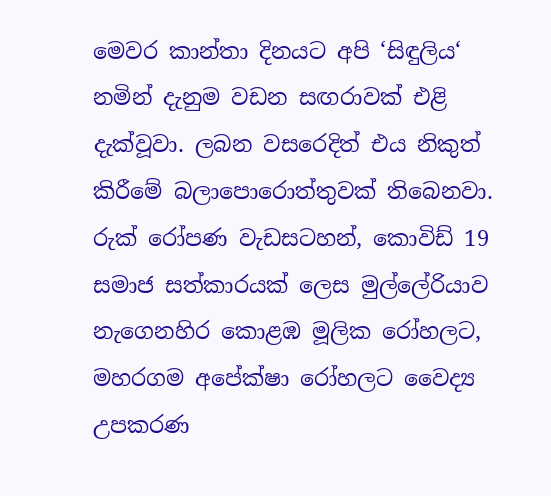මෙවර කාන්තා දිනයට අපි ‘සිඳුලිය‘ නමින් දැනුම වඩන සඟරාවක් එළි දැක්වූවා. ලබන වසරෙදිත් එය නිකුත් කිරීමේ බලාපොරොත්තුවක් තිබෙනවා. රුක් රෝපණ වැඩසටහන්, කොවිඩ් 19 සමාජ සත්කාරයක් ලෙස මුල්ලේරියාව නැගෙනහිර කොළඹ මූලික රෝහලට, මහරගම අපේක්ෂා රෝහලට වෛද්‍ය උපකරණ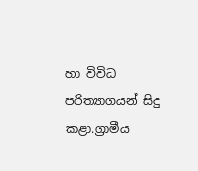හා විවිධ පරිත්‍යාගයන් සිදු කළා.ග්‍රාමීය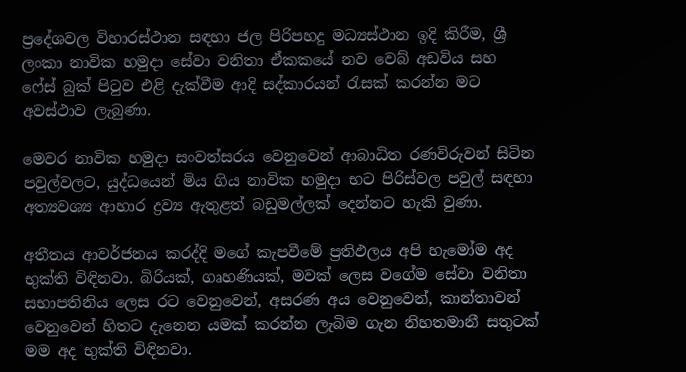ප්‍රදේශවල විහාරස්ථාන සඳහා ජල පිරිපහදු මධ්‍යස්ථාන ඉදි කිරීම, ශ්‍රී ලංකා නාවික හමුදා සේවා වනිතා ඒකකයේ නව වෙබ් අඩවිය සහ ෆේස් බුක් පිටුව එළි දැක්වීම ආදි සද්කාරයන් රැසක් කරන්න මට අවස්ථාව ලැබුණා.

මෙවර නාවික හමුදා සංවත්සරය වෙනුවෙන් ආබාධිත රණවිරුවන් සිටින පවුල්වලට, යුද්ධයෙන් මිය ගිය නාවික හමුදා භට පිරිස්වල පවුල් සඳහා අත්‍යවශ්‍ය ආහාර ද්‍රව්‍ය ඇතුළත් බඩුමල්ලක් දෙන්නට හැකි වුණා.

අතීතය ආවර්ජනය කරද්දි මගේ කැපවීමේ ප්‍රතිඵලය අපි හැමෝම අද භුක්ති විඳිනවා. බිරියක්, ගෘහණියක්, මවක් ලෙස වගේම සේවා වනිතා සභාපතිනිය ලෙස රට වෙනුවෙන්, අසරණ අය වෙනුවෙන්, කාන්තාවන් වෙනුවෙන් හිතට දැනෙන යමක් කරන්න ලැබිම ගැන නිහතමානී සතුටක් මම අද භුක්ති විඳිනවා.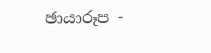ඡායාරූප -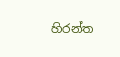හිරන්ත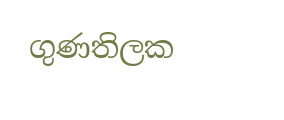ගුණතිලක